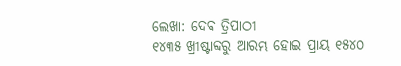ଲେଖା: ଦେଵ ତ୍ରିପାଠୀ
୧୪୩୫ ଖ୍ରୀଷ୍ଟାବ୍ଦରୁ ଆରମ୍ଭ ହୋଇ ପ୍ରାୟ ୧୫୪୦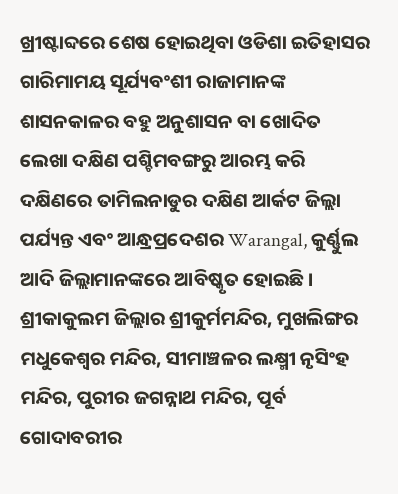ଖ୍ରୀଷ୍ଟାବ୍ଦରେ ଶେଷ ହୋଇଥିବା ଓଡିଶା ଇତିହାସର ଗାରିମାମୟ ସୂର୍ଯ୍ୟବଂଶୀ ରାଜାମାନଙ୍କ ଶାସନକାଳର ବହୁ ଅନୁଶାସନ ବା ଖୋଦିତ ଲେଖା ଦକ୍ଷିଣ ପଶ୍ଚିମବଙ୍ଗରୁ ଆରମ୍ଭ କରି ଦକ୍ଷିଣରେ ତାମିଲନାଡୁର ଦକ୍ଷିଣ ଆର୍କଟ ଜିଲ୍ଲା ପର୍ଯ୍ୟନ୍ତ ଏବଂ ଆନ୍ଧ୍ରପ୍ରଦେଶର Warangal, କୁର୍ଣ୍ଣୁଲ ଆଦି ଜିଲ୍ଲାମାନଙ୍କରେ ଆବିଷ୍କୃତ ହୋଇଛି ।
ଶ୍ରୀକାକୁଲମ ଜିଲ୍ଲାର ଶ୍ରୀକୁର୍ମମନ୍ଦିର, ମୁଖଲିଙ୍ଗର ମଧୁକେଶ୍ୱର ମନ୍ଦିର, ସୀମାଞ୍ଚଳର ଲକ୍ଷ୍ମୀ ନୃସିଂହ ମନ୍ଦିର, ପୁରୀର ଜଗନ୍ନାଥ ମନ୍ଦିର, ପୂର୍ବ ଗୋଦାବରୀର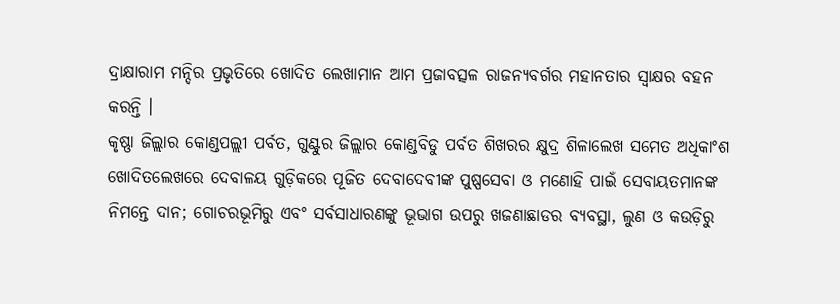ଦ୍ରାକ୍ଷାରାମ ମନ୍ଦିର ପ୍ରଭୃତିରେ ଖୋଦିତ ଲେଖାମାନ ଆମ ପ୍ରଜାବତ୍ସଳ ରାଜନ୍ୟବର୍ଗର ମହାନତାର ସ୍ବାକ୍ଷର ବହନ କରନ୍ତି ।
କୃଷ୍ଣା ଜିଲ୍ଲାର କୋଣ୍ଡପଲ୍ଲୀ ପର୍ବତ, ଗୁଣ୍ଟୁର ଜିଲ୍ଲାର କୋଣ୍ଡବିଡୁ ପର୍ବତ ଶିଖରର କ୍ଷୁଦ୍ର ଶିଳାଲେଖ ସମେତ ଅଧିକାଂଶ ଖୋଦିତଲେଖରେ ଦେବାଳୟ ଗୁଡ଼ିକରେ ପୂଜିତ ଦେବାଦେବୀଙ୍କ ପୁଷ୍ପସେବା ଓ ମଣୋହି ପାଇଁ ସେବାୟତମାନଙ୍କ ନିମନ୍ତେ ଦାନ; ଗୋଚରଭୂମିରୁ ଏବଂ ସର୍ବସାଧାରଣଙ୍କୁ ଭୂଭାଗ ଉପରୁ ଖଜଣାଛାଡର ବ୍ୟବସ୍ଥା, ଲୁଣ ଓ କଉଡ଼ିରୁ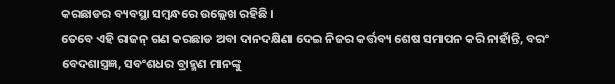କରଛାଡର ବ୍ୟବସ୍ଥା ସମ୍ବନ୍ଧରେ ଉଲ୍ଲେଖ ରହିଛି ।
ତେବେ ଏହି ରାଜନ୍ ଗଣ କରଛାଡ ଅବା ଦାନଦକ୍ଷିଣା ଦେଇ ନିଜର କର୍ତ୍ତବ୍ୟ ଶେଷ ସମାପନ କରି ନାହାଁନ୍ତି, ବରଂ ବେଦଶାସ୍ତ୍ରଜ୍ଞ, ସବଂଶଧର ବ୍ରାହ୍ମଣ ମାନଙ୍କୁ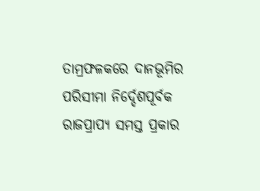ତାମ୍ରଫଳକରେ ଦାନଭୂମିର ପରିସୀମା ନିର୍ଦ୍ଦେଶପୂର୍ବକ ରାଜପ୍ରାପ୍ୟ ସମସ୍ତ ପ୍ରକାର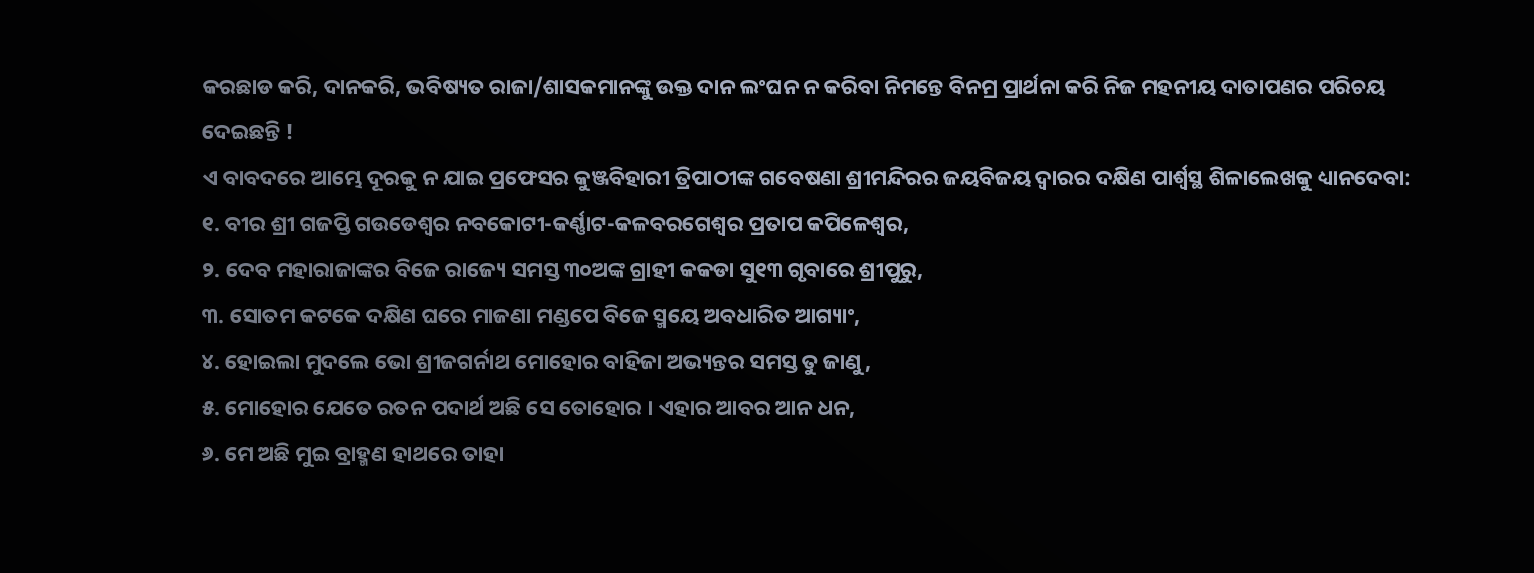କରଛାଡ କରି, ଦାନକରି, ଭବିଷ୍ୟତ ରାଜା/ଶାସକମାନଙ୍କୁ ଉକ୍ତ ଦାନ ଲଂଘନ ନ କରିବା ନିମନ୍ତେ ବିନମ୍ର ପ୍ରାର୍ଥନା କରି ନିଜ ମହନୀୟ ଦାତାପଣର ପରିଚୟ ଦେଇଛନ୍ତି !
ଏ ବାବଦରେ ଆମ୍ଭେ ଦୂରକୁ ନ ଯାଇ ପ୍ରଫେସର କୁଞ୍ଜବିହାରୀ ତ୍ରିପାଠୀଙ୍କ ଗବେଷଣା ଶ୍ରୀମନ୍ଦିରର ଜୟବିଜୟ ଦ୍ଵାରର ଦକ୍ଷିଣ ପାର୍ଶ୍ଵସ୍ଥ ଶିଳାଲେଖକୁ ଧ୍ୟାନଦେବା:
୧. ବୀର ଶ୍ରୀ ଗଜପ୍ତି ଗଉଡେଶ୍ୱର ନବକୋଟୀ-କର୍ଣ୍ଣାଟ-କଳବରଗେଶ୍ୱର ପ୍ରତାପ କପିଳେଶ୍ୱର,
୨. ଦେବ ମହାରାଜାଙ୍କର ବିଜେ ରାଜ୍ୟେ ସମସ୍ତ ୩୦ଅଙ୍କ ଗ୍ରାହୀ କକଡା ସୁ୧୩ ଗୃବାରେ ଶ୍ରୀପୁରୁ,
୩. ସୋତମ କଟକେ ଦକ୍ଷିଣ ଘରେ ମାଜଣା ମଣ୍ଡପେ ବିଜେ ସ୍ମୟେ ଅବଧାରିତ ଆଗ୍ୟାଂ,
୪. ହୋଇଲା ମୁଦଲେ ଭୋ ଶ୍ରୀଜଗର୍ନାଥ ମୋହୋର ବାହିଜା ଅଭ୍ୟନ୍ତର ସମସ୍ତ ତୁ ଜାଣୁ,
୫. ମୋହୋର ଯେତେ ରତନ ପଦାର୍ଥ ଅଛି ସେ ତୋହୋର । ଏହାର ଆବର ଆନ ଧନ,
୬. ମେ ଅଛି ମୁଇ ବ୍ରାହ୍ମଣ ହାଥରେ ତାହା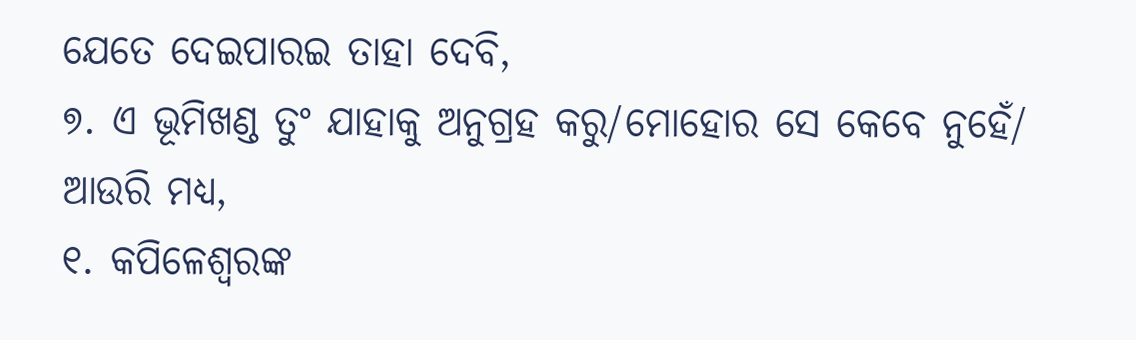ଯେତେ ଦେଇପାରଇ ତାହା ଦେବି,
୭. ଏ ଭୂମିଖଣ୍ଡ ତୁଂ ଯାହାକୁ ଅନୁଗ୍ରହ କରୁ/ମୋହୋର ସେ କେବେ ନୁହେଁ/
ଆଉରି ମଧ୍ୟ,
୧. କପିଳେଶ୍ଵରଙ୍କ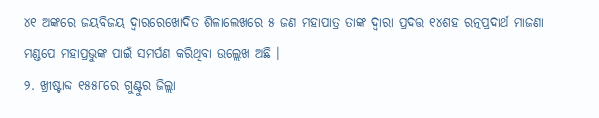୪୧ ଅଙ୍କରେ ଜୟବିଜୟ ଦ୍ଵାରରେଖୋଦିତ ଶିଳାଲେଖରେ ୫ ଜଣ ମହାପାତ୍ର ତାଙ୍କ ଦ୍ଵାରା ପ୍ରଦତ୍ତ ୧୪ଶହ ରତ୍ନପ୍ରଦାର୍ଥ ମାଜଣା ମଣ୍ଡପେ ମହାପ୍ରଭୁଙ୍କ ପାଇଁ ସମର୍ପଣ କରିଥିବା ଉଲ୍ଲେଖ ଅଛି ।
୨. ଖ୍ରୀଷ୍ଟାବ୍ଦ ୧୫୫୮ରେ ଗୁଣ୍ଟୁର ଜିଲ୍ଲା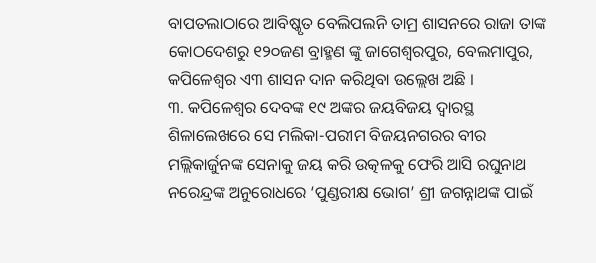ବାପତଲାଠାରେ ଆବିଷ୍କୃତ ବେଲିପଲନି ତାମ୍ର ଶାସନରେ ରାଜା ତାଙ୍କ କୋଠଦେଶରୁ ୧୨୦ଜଣ ବ୍ରାହ୍ମଣ ଙ୍କୁ ଜାଗେଶ୍ୱରପୁର, ବେଲମାପୁର, କପିଳେଶ୍ୱର ଏ୩ ଶାସନ ଦାନ କରିଥିବା ଉଲ୍ଲେଖ ଅଛି ।
୩. କପିଳେଶ୍ଵର ଦେବଙ୍କ ୧୯ ଅଙ୍କର ଜୟବିଜୟ ଦ୍ଵାରସ୍ଥ ଶିଳାଲେଖରେ ସେ ମଲିକା-ପରୀମ ବିଜୟନଗରର ବୀର ମଲ୍ଲିକାର୍ଜୁନଙ୍କ ସେନାକୁ ଜୟ କରି ଉତ୍କଳକୁ ଫେରି ଆସି ରଘୁନାଥ ନରେନ୍ଦ୍ରଙ୍କ ଅନୁରୋଧରେ ‘ପୁଣ୍ଡରୀକ୍ଷ ଭୋଗ’ ଶ୍ରୀ ଜଗନ୍ନାଥଙ୍କ ପାଇଁ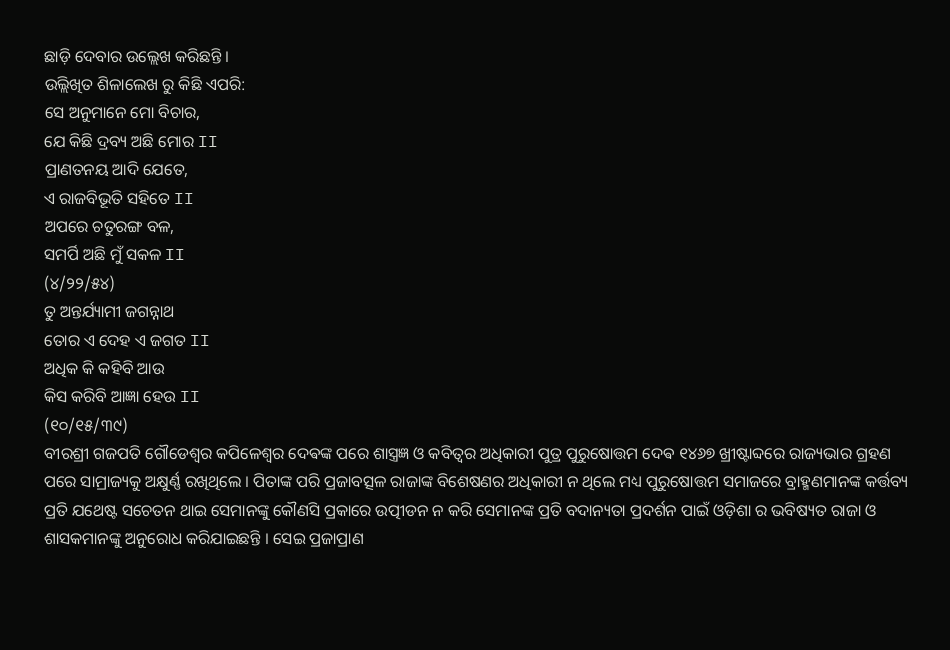ଛାଡ଼ି ଦେବାର ଉଲ୍ଲେଖ କରିଛନ୍ତି ।
ଉଲ୍ଲିଖିତ ଶିଳାଲେଖ ରୁ କିଛି ଏପରି:
ସେ ଅନୁମାନେ ମୋ ବିଚାର,
ଯେ କିଛି ଦ୍ରବ୍ୟ ଅଛି ମୋର II
ପ୍ରାଣତନୟ ଆଦି ଯେତେ,
ଏ ରାଜବିଭୂତି ସହିତେ II
ଅପରେ ଚତୁରଙ୍ଗ ବଳ,
ସମର୍ପି ଅଛି ମୁଁ ସକଳ II
(୪/୨୨/୫୪)
ତୁ ଅନ୍ତର୍ଯ୍ୟାମୀ ଜଗନ୍ନାଥ
ତୋର ଏ ଦେହ ଏ ଜଗତ II
ଅଧିକ କି କହିବି ଆଉ
କିସ କରିବି ଆଜ୍ଞା ହେଉ II
(୧୦/୧୫/୩୯)
ବୀରଶ୍ରୀ ଗଜପତି ଗୌଡେଶ୍ୱର କପିଳେଶ୍ଵର ଦେଵଙ୍କ ପରେ ଶାସ୍ତ୍ରଜ୍ଞ ଓ କବିତ୍ୱର ଅଧିକାରୀ ପୁତ୍ର ପୁରୁଷୋତ୍ତମ ଦେଵ ୧୪୬୭ ଖ୍ରୀଷ୍ଟାବ୍ଦରେ ରାଜ୍ୟଭାର ଗ୍ରହଣ ପରେ ସାମ୍ରାଜ୍ୟକୁ ଅକ୍ଷୁର୍ଣ୍ଣ ରଖିଥିଲେ । ପିତାଙ୍କ ପରି ପ୍ରଜାବତ୍ସଳ ରାଜାଙ୍କ ବିଶେଷଣର ଅଧିକାରୀ ନ ଥିଲେ ମଧ୍ୟ ପୁରୁଷୋତ୍ତମ ସମାଜରେ ବ୍ରାହ୍ମଣମାନଙ୍କ କର୍ତ୍ତବ୍ୟ ପ୍ରତି ଯଥେଷ୍ଟ ସଚେତନ ଥାଇ ସେମାନଙ୍କୁ କୌଣସି ପ୍ରକାରେ ଉତ୍ପୀଡନ ନ କରି ସେମାନଙ୍କ ପ୍ରତି ବଦାନ୍ୟତା ପ୍ରଦର୍ଶନ ପାଇଁ ଓଡ଼ିଶା ର ଭବିଷ୍ୟତ ରାଜା ଓ ଶାସକମାନଙ୍କୁ ଅନୁରୋଧ କରିଯାଇଛନ୍ତି । ସେଇ ପ୍ରଜାପ୍ରାଣ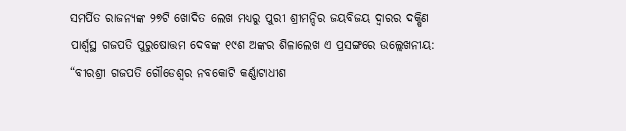ସମର୍ପିତ ରାଜନ୍ୟଙ୍କ ୨୭ଟି ଖୋଦିତ ଲେଖ ମଧ୍ୟରୁ ପୁରୀ ଶ୍ରୀମନ୍ଦିର ଜୟବିଜୟ ଦ୍ଵାରର ଦକ୍ଷିଣ ପାର୍ଶ୍ଵସ୍ଥ ଗଜପତି ପୁରୁଷୋତ୍ତମ ଦେବଙ୍କ ୧୯ଶ ଅଙ୍କର ଶିଳାଲେଖ ଏ ପ୍ରସଙ୍ଗରେ ଉଲ୍ଲେଖନୀୟ:
“ବୀରଶ୍ରୀ ଗଜପତି ଗୌଡେଶ୍ୱର ନବକୋଟି କର୍ଣ୍ଣାଟାଧୀଶ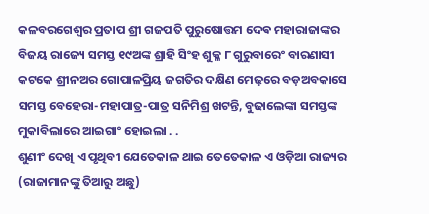କଳବରଗେଶ୍ୱର ପ୍ରତାପ ଶ୍ରୀ ଗଜପତି ପୁରୁଷୋତ୍ତମ ଦେଵ ମହାରାଜାଙ୍କର ବିଜୟ ରାଜ୍ୟେ ସମସ୍ତ ୧୯ଅଙ୍କ ଶ୍ରାହି ସିଂହ ଶୁକ୍ଳ ୮ ଗୁରୁବାରେଂ ବାରଣାସୀ କଟକେ ଶ୍ରୀନଅର ଗୋପାଳପ୍ରିୟ ଜଗତିର ଦକ୍ଷିଣ ମେଢ଼ରେ ବଡ଼ଅବକାସେ ସମସ୍ତ ବେହେରା-ମହାପାତ୍ର-ପାତ୍ର ସନିମିଶ୍ର ଖଟନ୍ତି, ବୁଢାଲେଙ୍କା ସମସ୍ତଙ୍କ ମୁକାବିଲାରେ ଆଇଗାଂ ହୋଇଲା . .
ଶୁଣୀଂ ଦେଖି ଏ ପୃଥିବୀ ଯେତେକାଳ ଥାଇ ତେତେକାଳ ଏ ଓଡ଼ିଆ ରାଜ୍ୟର (ରାଜାମାନଙ୍କୁ ତିଆରୁ ଅଛୁ)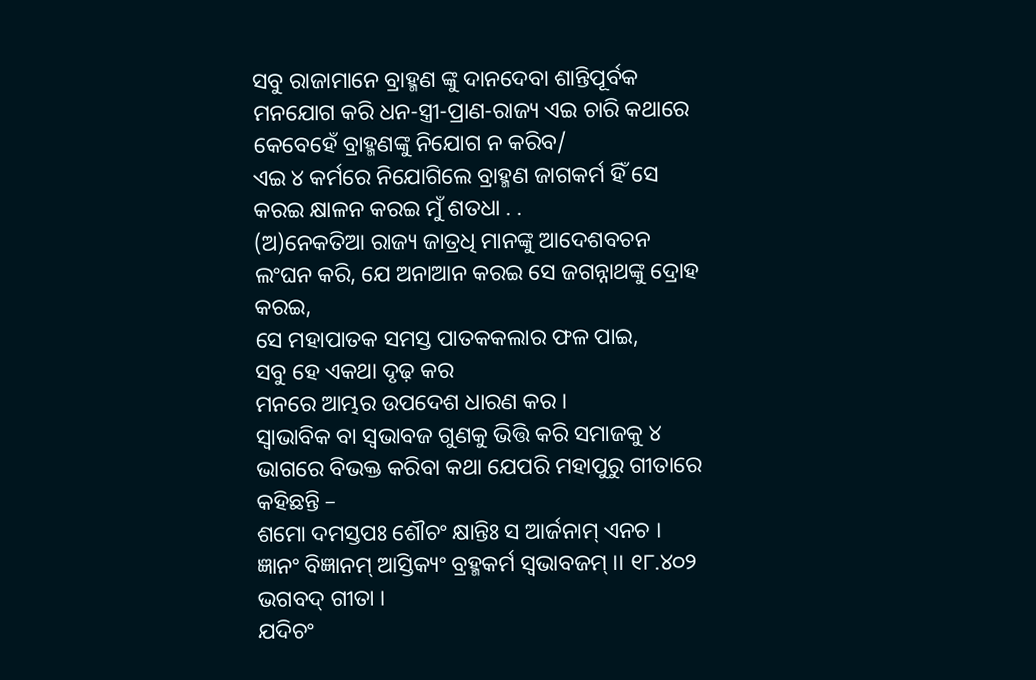ସବୁ ରାଜାମାନେ ବ୍ରାହ୍ମଣ ଙ୍କୁ ଦାନଦେବା ଶାନ୍ତିପୂର୍ବକ ମନଯୋଗ କରି ଧନ-ସ୍ତ୍ରୀ-ପ୍ରାଣ-ରାଜ୍ୟ ଏଇ ଚାରି କଥାରେ କେବେହେଁ ବ୍ରାହ୍ମଣଙ୍କୁ ନିଯୋଗ ନ କରିବ/
ଏଇ ୪ କର୍ମରେ ନିଯୋଗିଲେ ବ୍ରାହ୍ମଣ ଜାଗକର୍ମ ହିଁ ସେ କରଇ କ୍ଷାଳନ କରଇ ମୁଁ ଶତଧା . .
(ଅ)ନେକତିଆ ରାଜ୍ୟ ଜାତ୍ରଧି ମାନଙ୍କୁ ଆଦେଶବଚନ ଲଂଘନ କରି, ଯେ ଅନାଆନ କରଇ ସେ ଜଗନ୍ନାଥଙ୍କୁ ଦ୍ରୋହ କରଇ,
ସେ ମହାପାତକ ସମସ୍ତ ପାତକକଲାର ଫଳ ପାଇ,
ସବୁ ହେ ଏକଥା ଦୃଢ଼ କର
ମନରେ ଆମ୍ଭର ଉପଦେଶ ଧାରଣ କର ।
ସ୍ବାଭାବିକ ବା ସ୍ବଭାବଜ ଗୁଣକୁ ଭିତ୍ତି କରି ସମାଜକୁ ୪ ଭାଗରେ ବିଭକ୍ତ କରିବା କଥା ଯେପରି ମହାପୁରୁ ଗୀତାରେ କହିଛନ୍ତି –
ଶମୋ ଦମସ୍ତପଃ ଶୌଚଂ କ୍ଷାନ୍ତିଃ ସ ଆର୍ଜନାମ୍ ଏନଚ ।
ଜ୍ଞାନଂ ବିଜ୍ଞାନମ୍ ଆସ୍ତିକ୍ୟଂ ବ୍ରହ୍ମକର୍ମ ସ୍ବଭାବଜମ୍ ।। ୧୮.୪୦୨ ଭଗବଦ୍ ଗୀତା ।
ଯଦିଚଂ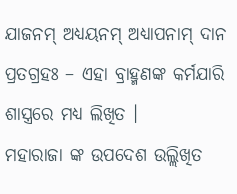ଯାଜନମ୍ ଅଧ୍ୟୟନମ୍ ଅଧ୍ୟାପନାମ୍ ଦାନ ପ୍ରତଗ୍ରହଃ – ଏହା ବ୍ରାହ୍ମଣଙ୍କ କର୍ମଯାରି ଶାସ୍ତ୍ରରେ ମଧ୍ୟ ଲିଖିତ ।
ମହାରାଜା ଙ୍କ ଉପଦେଶ ଉଲ୍ଲିଖିତ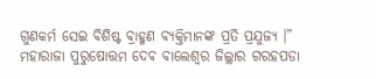ଗୁଣକର୍ମ ସେଇ ବିଶିଷ୍ଟ ବ୍ରାହ୍ମଣ ବ୍ୟକ୍ତିମାନଙ୍କ ପ୍ରତି ପ୍ରଯୁଜ୍ୟ ।”
ମହାରାଜା ପୁରୁଷୋତ୍ତମ ଦେଵ ବାଲେଶ୍ଵର ଜିଲ୍ଲାର ଗରହପଡା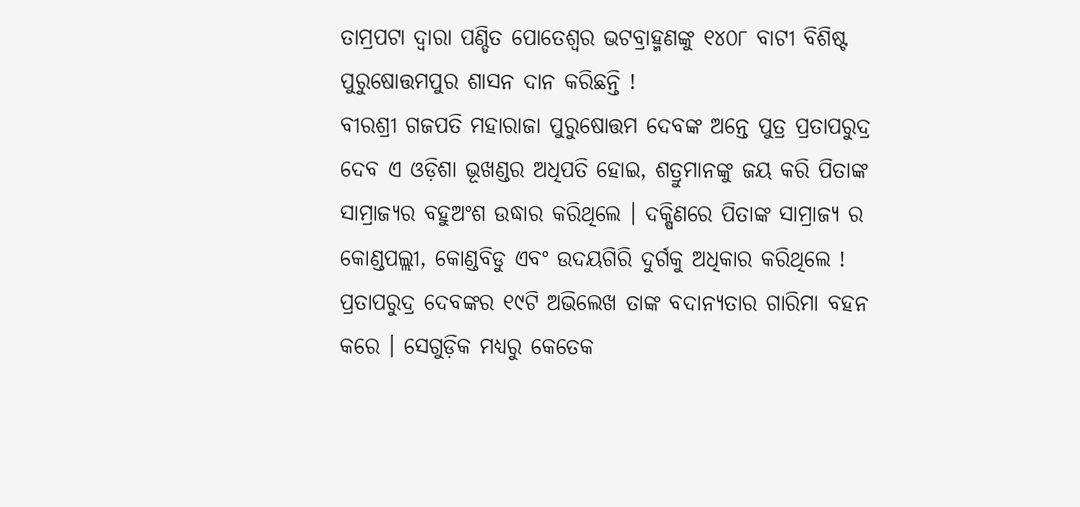ତାମ୍ରପଟା ଦ୍ଵାରା ପଣ୍ଡିତ ପୋତେଶ୍ୱର ଭଟବ୍ରାହ୍ମଣଙ୍କୁ ୧୪୦୮ ବାଟୀ ବିଶିଷ୍ଟ ପୁରୁଷୋତ୍ତମପୁର ଶାସନ ଦାନ କରିଛନ୍ତି !
ବୀରଶ୍ରୀ ଗଜପତି ମହାରାଜା ପୁରୁଷୋତ୍ତମ ଦେବଙ୍କ ଅନ୍ତେ ପୁତ୍ର ପ୍ରତାପରୁଦ୍ର ଦେବ ଏ ଓଡ଼ିଶା ଭୂଖଣ୍ଡର ଅଧିପତି ହୋଇ, ଶତ୍ରୁମାନଙ୍କୁ ଜୟ କରି ପିତାଙ୍କ ସାମ୍ରାଜ୍ୟର ବହୁଅଂଶ ଉଦ୍ଧାର କରିଥିଲେ । ଦକ୍ଷିଣରେ ପିତାଙ୍କ ସାମ୍ରାଜ୍ୟ ର କୋଣ୍ଡପଲ୍ଲୀ, କୋଣ୍ଡବିଡୁ ଏବଂ ଉଦୟଗିରି ଦୁର୍ଗକୁ ଅଧିକାର କରିଥିଲେ !
ପ୍ରତାପରୁଦ୍ର ଦେବଙ୍କର ୧୯ଟି ଅଭିଲେଖ ତାଙ୍କ ବଦାନ୍ୟତାର ଗାରିମା ବହନ କରେ । ସେଗୁଡ଼ିକ ମଧ୍ୟରୁ କେତେକ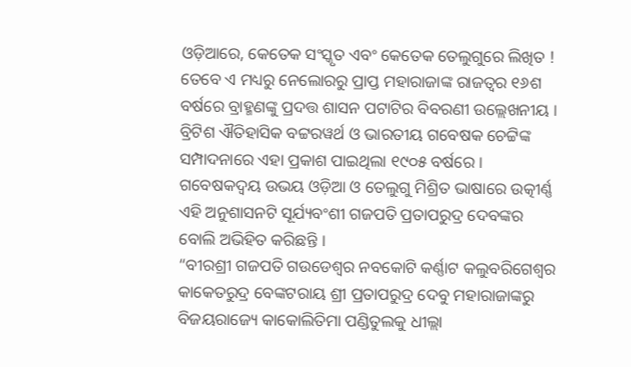ଓଡ଼ିଆରେ, କେତେକ ସଂସ୍କୃତ ଏବଂ କେତେକ ତେଲୁଗୁରେ ଲିଖିତ ! ତେବେ ଏ ମଧ୍ୟରୁ ନେଲୋରରୁ ପ୍ରାପ୍ତ ମହାରାଜାଙ୍କ ରାଜତ୍ଵର ୧୬ଶ ବର୍ଷରେ ବ୍ରାହ୍ମଣଙ୍କୁ ପ୍ରଦତ୍ତ ଶାସନ ପଟାଟିର ବିବରଣୀ ଉଲ୍ଲେଖନୀୟ । ବ୍ରିଟିଶ ଐତିହାସିକ ବଟ୍ଟରୱର୍ଥ ଓ ଭାରତୀୟ ଗବେଷକ ଚେଟ୍ଟିଙ୍କ ସମ୍ପାଦନାରେ ଏହା ପ୍ରକାଶ ପାଇଥିଲା ୧୯୦୫ ବର୍ଷରେ । ଗବେଷକଦ୍ଵୟ ଉଭୟ ଓଡ଼ିଆ ଓ ତେଲୁଗୁ ମିଶ୍ରିତ ଭାଷାରେ ଉତ୍କୀର୍ଣ୍ଣ ଏହି ଅନୁଶାସନଟି ସୂର୍ଯ୍ୟବଂଶୀ ଗଜପତି ପ୍ରତାପରୁଦ୍ର ଦେବଙ୍କର ବୋଲି ଅଭିହିତ କରିଛନ୍ତି ।
“ବୀରଶ୍ରୀ ଗଜପତି ଗଉଡେଶ୍ୱର ନବକୋଟି କର୍ଣ୍ଣାଟ କଲୁବରିଗେଶ୍ୱର କାକେତରୁଦ୍ର ବେଙ୍କଟରାୟ ଶ୍ରୀ ପ୍ରତାପରୁଦ୍ର ଦେବୁ ମହାରାଜାଙ୍କରୁ ବିଜୟରାଜ୍ୟେ କାକୋଲିତିମା ପଣ୍ଡିତୁଲକୁ ଧୀଲ୍ଲା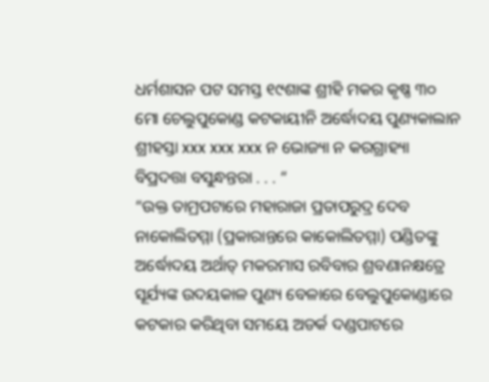ଧର୍ମଶାସନ ପଟ ସମସ୍ତ ୧୯ଶାଙ୍କ ଶ୍ରୀହି ମକର କୃଷ୍ଣ ୩୦ ମୋ ଚେଲୁପୁକୋଣ୍ଡ କଟକାୟୀନି ଅର୍ଦ୍ଧୋଦୟ ପୁଣ୍ୟକାଲାନ ଶ୍ରୀହସ୍ତା xxx xxx xxx ନ ଭୋଜ୍ୟା ନ କରଗ୍ରାହ୍ୟା ବିପ୍ରଦତ୍ତା ବସୁନ୍ଧନ୍ତରା . . . “
“ଉକ୍ତ ତାମ୍ରପଟାରେ ମହାରାଜା ପ୍ରତାପରୁଦ୍ର ଦେବ ନାକୋଲିତମ୍ମା (ପ୍ରକାରାନ୍ତରେ କାକୋଲିତମ୍ମା) ପଣ୍ଡିତଙ୍କୁ ଅର୍ଦ୍ଧୋଦୟ ଅର୍ଥାତ୍ ମକରମାସ ରବିବାର ଶ୍ରବଣାନକ୍ଷତ୍ରେ ସୂର୍ଯ୍ୟଙ୍କ ଉଦୟକାଳ ପୁଣ୍ୟ ବେଳାରେ ବେଲୁପୁକୋଣ୍ଡାରେ କଟକାର କରିଥିବା ସମୟେ ଅଡର୍କ ଦଣ୍ଡପାଟରେ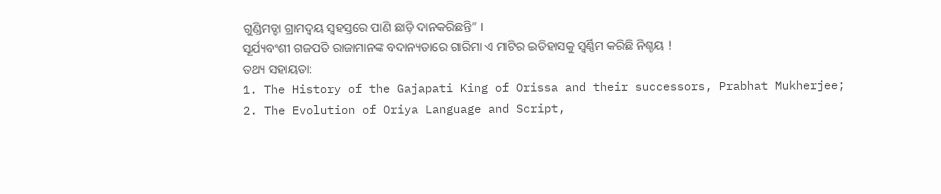ଗୁଣ୍ଡିମଡ୍ଡା ଗ୍ରାମଦ୍ଵୟ ସ୍ବହସ୍ତରେ ପାଣି ଛାଡ଼ି ଦାନକରିଛନ୍ତି” ।
ସୂର୍ଯ୍ୟବଂଶୀ ଗଜପତି ରାଜାମାନଙ୍କ ବଦାନ୍ୟତାରେ ଗାରିମା ଏ ମାଟିର ଇତିହାସକୁ ସ୍ବର୍ଣ୍ଣିମ କରିଛି ନିଶ୍ଚୟ !
ତଥ୍ୟ ସହାୟତା:
1. The History of the Gajapati King of Orissa and their successors, Prabhat Mukherjee;
2. The Evolution of Oriya Language and Script,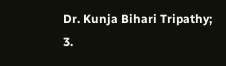Dr. Kunja Bihari Tripathy;
3.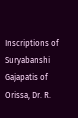Inscriptions of Suryabanshi Gajapatis of Orissa, Dr. R.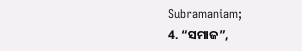Subramaniam;
4. “ସମାଜ”,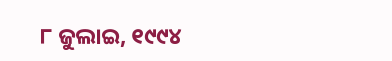୮ ଜୁଲାଇ, ୧୯୯୪